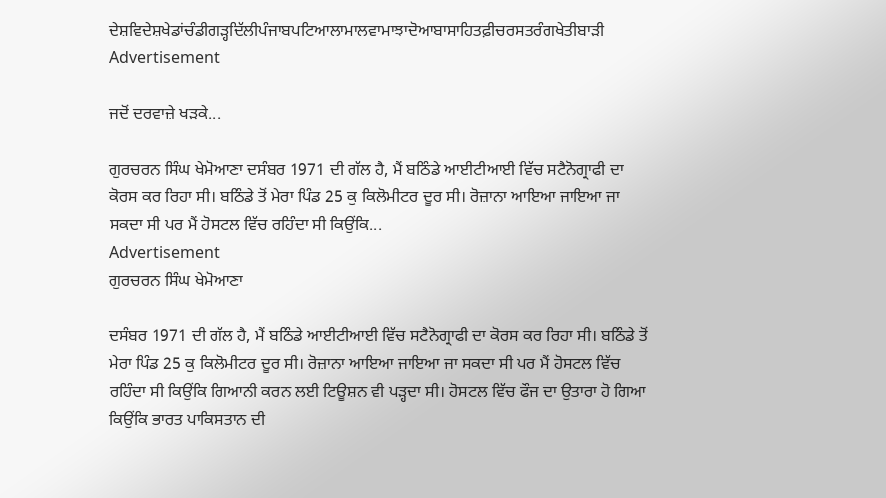ਦੇਸ਼ਵਿਦੇਸ਼ਖੇਡਾਂਚੰਡੀਗੜ੍ਹਦਿੱਲੀਪੰਜਾਬਪਟਿਆਲਾਮਾਲਵਾਮਾਝਾਦੋਆਬਾਸਾਹਿਤਫ਼ੀਚਰਸਤਰੰਗਖੇਤੀਬਾੜੀ
Advertisement

ਜਦੋਂ ਦਰਵਾਜ਼ੇ ਖੜਕੇ...

ਗੁਰਚਰਨ ਸਿੰਘ ਖੇਮੋਆਣਾ ਦਸੰਬਰ 1971 ਦੀ ਗੱਲ ਹੈ, ਮੈਂ ਬਠਿੰਡੇ ਆਈਟੀਆਈ ਵਿੱਚ ਸਟੈਨੋਗ੍ਰਾਫੀ ਦਾ ਕੋਰਸ ਕਰ ਰਿਹਾ ਸੀ। ਬਠਿੰਡੇ ਤੋਂ ਮੇਰਾ ਪਿੰਡ 25 ਕੁ ਕਿਲੋਮੀਟਰ ਦੂਰ ਸੀ। ਰੋਜ਼ਾਨਾ ਆਇਆ ਜਾਇਆ ਜਾ ਸਕਦਾ ਸੀ ਪਰ ਮੈਂ ਹੋਸਟਲ ਵਿੱਚ ਰਹਿੰਦਾ ਸੀ ਕਿਉਂਕਿ...
Advertisement
ਗੁਰਚਰਨ ਸਿੰਘ ਖੇਮੋਆਣਾ

ਦਸੰਬਰ 1971 ਦੀ ਗੱਲ ਹੈ, ਮੈਂ ਬਠਿੰਡੇ ਆਈਟੀਆਈ ਵਿੱਚ ਸਟੈਨੋਗ੍ਰਾਫੀ ਦਾ ਕੋਰਸ ਕਰ ਰਿਹਾ ਸੀ। ਬਠਿੰਡੇ ਤੋਂ ਮੇਰਾ ਪਿੰਡ 25 ਕੁ ਕਿਲੋਮੀਟਰ ਦੂਰ ਸੀ। ਰੋਜ਼ਾਨਾ ਆਇਆ ਜਾਇਆ ਜਾ ਸਕਦਾ ਸੀ ਪਰ ਮੈਂ ਹੋਸਟਲ ਵਿੱਚ ਰਹਿੰਦਾ ਸੀ ਕਿਉਂਕਿ ਗਿਆਨੀ ਕਰਨ ਲਈ ਟਿਊਸ਼ਨ ਵੀ ਪੜ੍ਹਦਾ ਸੀ। ਹੋਸਟਲ ਵਿੱਚ ਫੌਜ ਦਾ ਉਤਾਰਾ ਹੋ ਗਿਆ ਕਿਉਂਕਿ ਭਾਰਤ ਪਾਕਿਸਤਾਨ ਦੀ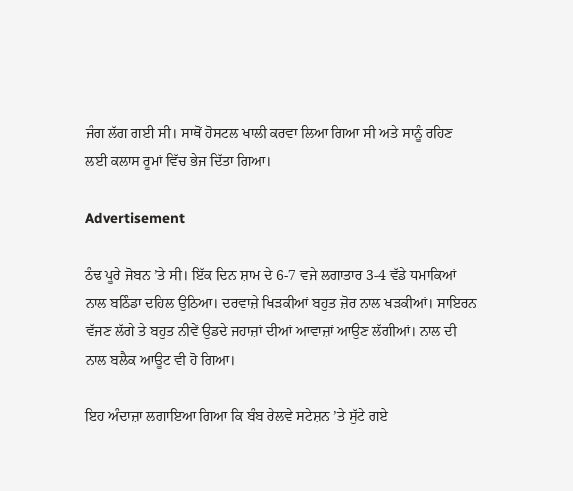ਜੰਗ ਲੱਗ ਗਈ ਸੀ। ਸਾਥੋਂ ਹੋਸਟਲ ਖਾਲੀ ਕਰਵਾ ਲਿਆ ਗਿਆ ਸੀ ਅਤੇ ਸਾਨੂੰ ਰਹਿਣ ਲਈ ਕਲਾਸ ਰੂਮਾਂ ਵਿੱਚ ਭੇਜ ਦਿੱਤਾ ਗਿਆ।

Advertisement

ਠੰਢ ਪੂਰੇ ਜੋਬਨ ’ਤੇ ਸੀ। ਇੱਕ ਦਿਨ ਸ਼ਾਮ ਦੇ 6-7 ਵਜੇ ਲਗਾਤਾਰ 3-4 ਵੱਡੇ ਧਮਾਕਿਆਂ ਨਾਲ ਬਠਿੰਡਾ ਦਹਿਲ ਉਠਿਆ। ਦਰਵਾਜ਼ੇ ਖਿੜਕੀਆਂ ਬਹੁਤ ਜ਼ੋਰ ਨਾਲ ਖੜਕੀਆਂ। ਸਾਇਰਨ ਵੱਜਣ ਲੱਗੇ ਤੇ ਬਹੁਤ ਨੀਵੇਂ ਉਡਦੇ ਜਹਾਜ਼ਾਂ ਦੀਆਂ ਆਵਾਜ਼ਾਂ ਆਉਣ ਲੱਗੀਆਂ। ਨਾਲ ਦੀ ਨਾਲ ਬਲੈਕ ਆਊਟ ਵੀ ਹੋ ਗਿਆ।

ਇਹ ਅੰਦਾਜ਼ਾ ਲਗਾਇਆ ਗਿਆ ਕਿ ਬੰਬ ਰੇਲਵੇ ਸਟੇਸ਼ਨ ’ਤੇ ਸੁੱਟੇ ਗਏ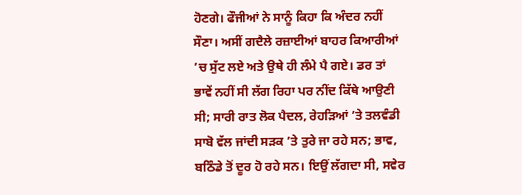ਹੋਣਗੇ। ਫੌਜੀਆਂ ਨੇ ਸਾਨੂੰ ਕਿਹਾ ਕਿ ਅੰਦਰ ਨਹੀਂ ਸੌਣਾ। ਅਸੀਂ ਗਦੈਲੇ ਰਜ਼ਾਈਆਂ ਬਾਹਰ ਕਿਆਰੀਆਂ ’ਚ ਸੁੱਟ ਲਏ ਅਤੇ ਉਥੇ ਹੀ ਲੰਮੇ ਪੈ ਗਏ। ਡਰ ਤਾਂ ਭਾਵੇਂ ਨਹੀਂ ਸੀ ਲੱਗ ਰਿਹਾ ਪਰ ਨੀਂਦ ਕਿੱਥੇ ਆਉਣੀ ਸੀ; ਸਾਰੀ ਰਾਤ ਲੋਕ ਪੈਦਲ, ਰੇਹੜਿਆਂ ’ਤੇ ਤਲਵੰਡੀ ਸਾਬੋ ਵੱਲ ਜਾਂਦੀ ਸੜਕ ’ਤੇ ਤੁਰੇ ਜਾ ਰਹੇ ਸਨ; ਭਾਵ, ਬਠਿੰਡੇ ਤੋਂ ਦੂਰ ਹੋ ਰਹੇ ਸਨ। ਇਉਂ ਲੱਗਦਾ ਸੀ, ਸਵੇਰ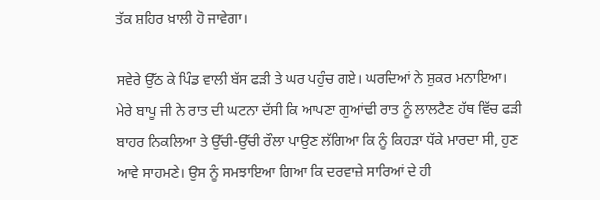ਤੱਕ ਸ਼ਹਿਰ ਖ਼ਾਲੀ ਹੋ ਜਾਵੇਗਾ।

ਸਵੇਰੇ ਉੱਠ ਕੇ ਪਿੰਡ ਵਾਲੀ ਬੱਸ ਫੜੀ ਤੇ ਘਰ ਪਹੁੰਚ ਗਏ। ਘਰਦਿਆਂ ਨੇ ਸ਼ੁਕਰ ਮਨਾਇਆ। ਮੇਰੇ ਬਾਪੂ ਜੀ ਨੇ ਰਾਤ ਦੀ ਘਟਨਾ ਦੱਸੀ ਕਿ ਆਪਣਾ ਗੁਆਂਢੀ ਰਾਤ ਨੂੰ ਲਾਲਟੈਣ ਹੱਥ ਵਿੱਚ ਫੜੀ ਬਾਹਰ ਨਿਕਲਿਆ ਤੇ ਉੱਚੀ-ਉੱਚੀ ਰੌਲਾ ਪਾਉਣ ਲੱਗਿਆ ਕਿ ਨੂੰ ਕਿਹੜਾ ਧੱਕੇ ਮਾਰਦਾ ਸੀ, ਹੁਣ ਆਵੇ ਸਾਹਮਣੇ। ਉਸ ਨੂੰ ਸਮਝਾਇਆ ਗਿਆ ਕਿ ਦਰਵਾਜ਼ੇ ਸਾਰਿਆਂ ਦੇ ਹੀ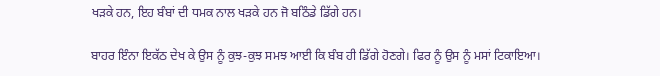ਖੜਕੇ ਹਨ, ਇਹ ਬੰਬਾਂ ਦੀ ਧਮਕ ਨਾਲ ਖੜਕੇ ਹਨ ਜੋ ਬਠਿੰਡੇ ਡਿੱਗੇ ਹਨ।

ਬਾਹਰ ਇੰਨਾ ਇਕੱਠ ਦੇਖ ਕੇ ਉਸ ਨੂੰ ਕੁਝ-ਕੁਝ ਸਮਝ ਆਈ ਕਿ ਬੰਬ ਹੀ ਡਿੱਗੇ ਹੋਣਗੇ। ਫਿਰ ਨੂੰ ਉਸ ਨੂੰ ਮਸਾਂ ਟਿਕਾਇਆ।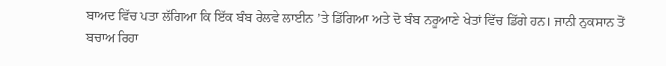ਬਾਅਦ ਵਿੱਚ ਪਤਾ ਲੱਗਿਆ ਕਿ ਇੱਕ ਬੰਬ ਰੇਲਵੇ ਲਾਈਨ ’ਤੇ ਡਿੱਗਿਆ ਅਤੇ ਦੋ ਬੰਬ ਨਰੂਆਣੇ ਖੇਤਾਂ ਵਿੱਚ ਡਿੱਗੇ ਹਨ। ਜਾਨੀ ਨੁਕਸਾਨ ਤੋਂ ਬਚਾਅ ਰਿਹਾ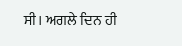ਸੀ। ਅਗਲੇ ਦਿਨ ਹੀ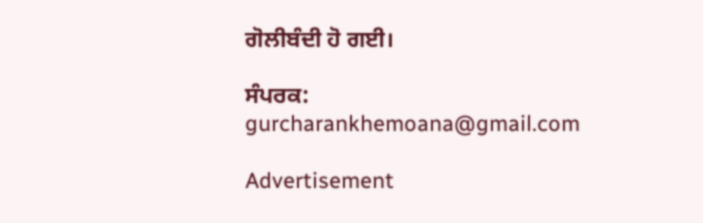ਗੋਲੀਬੰਦੀ ਹੋ ਗਈ।

ਸੰਪਰਕ: gurcharankhemoana@gmail.com

Advertisement